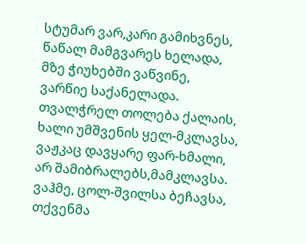სტუმარ ვარ,კარი გამიხვნეს,
წაწალ მამგვარეს ხელადა,
მზე ჭიუხებში ვაწვინე,
ვარწიე საქანელადა.
თვალჭრელ თოლება ქალაის,
ხალი უმშვენის ყელ-მკლავსა,
ვაჟკაც დავყარე ფარ-ხმალი,
არ შამიბრალებს,მამკლავსა.
ვაჰმე, ცოლ-შვილსა ბეჩავსა,
თქვენმა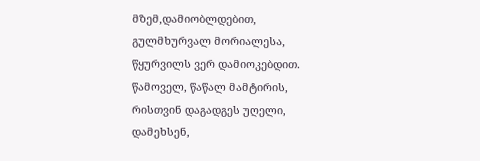მზემ,დამიობლდებით,
გულმხურვალ მორიალესა,
წყურვილს ვერ დამიოკებდით.
წამოველ, წაწალ მამტირის,
რისთვინ დაგადგეს უღელი,
დამეხსენ,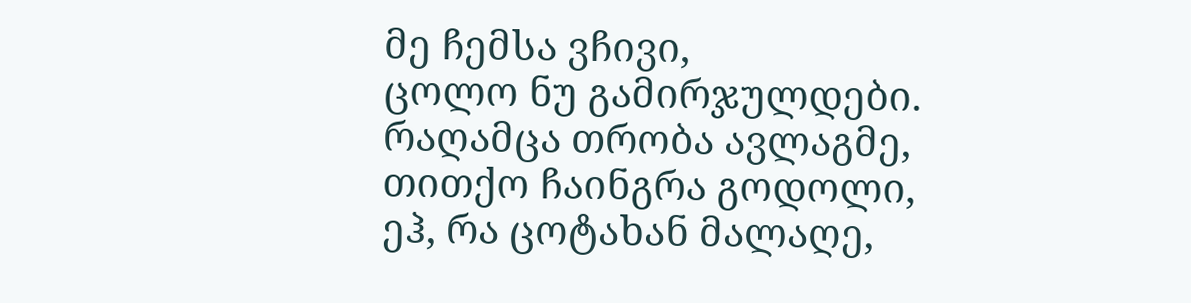მე ჩემსა ვჩივი,
ცოლო ნუ გამირჯულდები.
რაღამცა თრობა ავლაგმე,
თითქო ჩაინგრა გოდოლი,
ეჰ, რა ცოტახან მალაღე,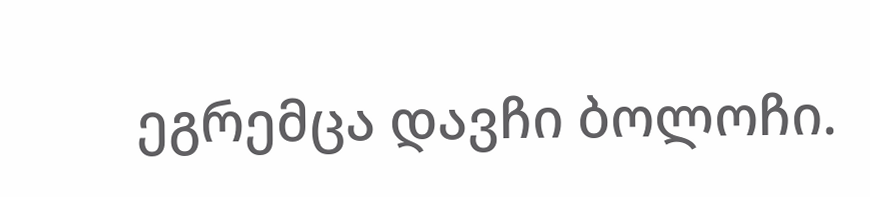ეგრემცა დავჩი ბოლოჩი.